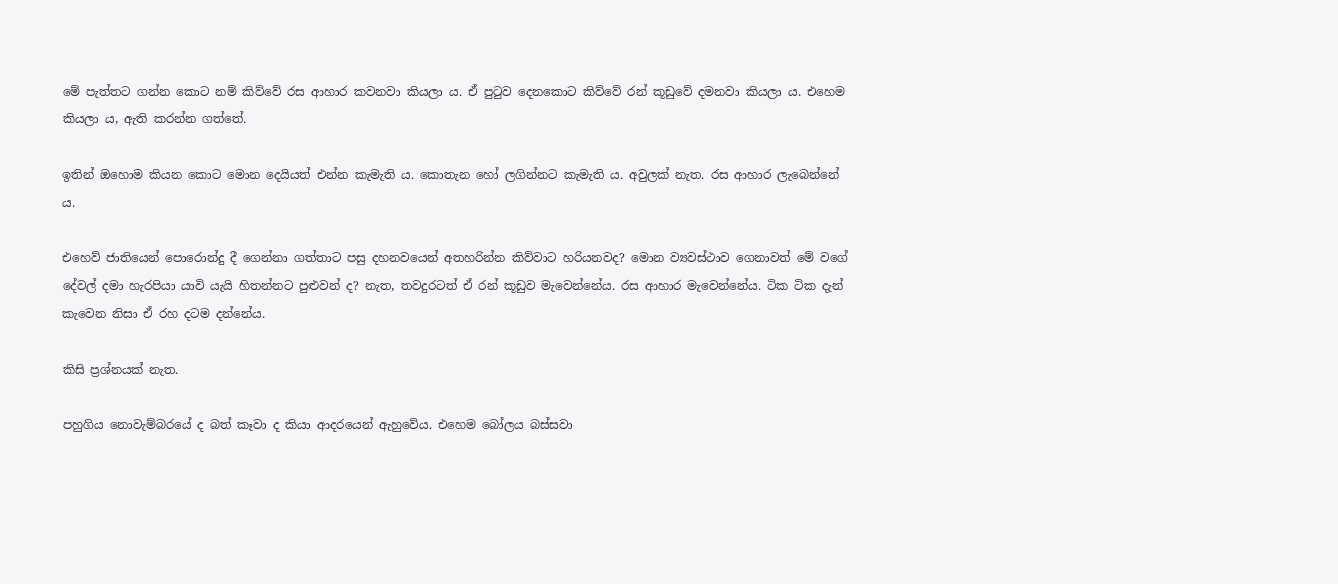මේ පැත්තට ගන්න කොට නම් කිව්වේ රස ආහාර කවනවා කියලා ය. ඒ පුටුව දෙනකොට කිව්වේ රන් කූඩුවේ දමනවා කියලා ය. එහෙම කියලා ය, ඇති කරන්න ගත්තේ.

ඉතින් ඔහොම කියන කොට මොන දෙයියත් එන්න කැමැති ය. කොතැන හෝ ලගින්නට කැමැති ය. අවුලක් නැත. රස ආහාර ලැබෙන්නේ ය.

එහෙව් ජාතියෙන් පොරොන්දු දී ගෙන්නා ගත්තාට පසු දහනවයෙන් අතහරින්න කිව්වාට හරියනවද? මොන ව්‍යවස්ථාව ගෙනාවත් මේ වගේ දේවල් දමා හැරපියා යාවි යැයි හිතන්නට පුළුවන් ද? නැත, තවදුරටත් ඒ රන් කූඩුව මැවෙන්නේය. රස ආහාර මැවෙන්නේය. ටික ටික දැන් කැවෙන නිසා ඒ රහ දටම දන්නේය.

කිසි ප්‍රශ්නයක් නැත.

පහුගිය නොවැම්බරයේ ද බත් කෑවා ද කියා ආදරයෙන් ඇහුවේය. එහෙම බෝලය බස්සවා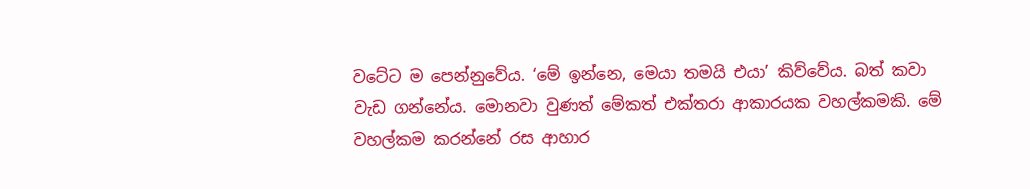වටේට ම පෙන්නුවේය. ‘මේ ඉන්නෙ, මෙයා තමයි එයා’ කිව්වේය. බත් කවා වැඩ ගන්නේය. මොනවා වුණත් මේකත් එක්තරා ආකාරයක වහල්කමකි. මේ වහල්කම කරන්නේ රස ආහාර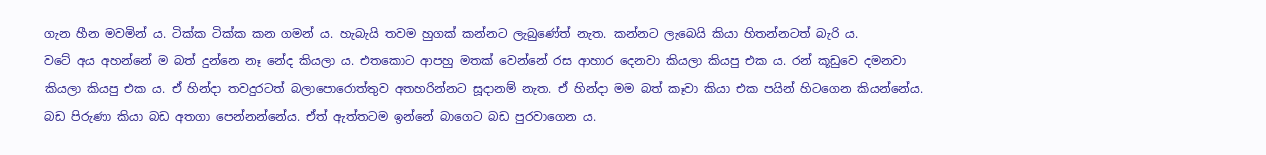ගැන හීන මවමින් ය. ටික්ක ටික්ක කන ගමන් ය. හැබැයි තවම හුගක් කන්නට ලැබුණේත් නැත. කන්නට ලැබෙයි කියා හිතන්නටත් බැරි ය.
වටේ අය අහන්නේ ම බත් දුන්නෙ නෑ නේද කියලා ය. එතකොට ආපහු මතක් වෙන්නේ රස ආහාර දෙනවා කියලා කියපු එක ය. රන් කූඩුවෙ දමනවා කියලා කියපු එක ය. ඒ හින්දා තවදුරටත් බලාපොරොත්තුව අතහරින්නට සූදානම් නැත. ඒ හින්දා මම බත් කෑවා කියා එක පයින් හිටගෙන කියන්නේය. බඩ පිරුණා කියා බඩ අතගා පෙන්නන්නේය. ඒත් ඇත්තටම ඉන්නේ බාගෙට බඩ පුරවාගෙන ය.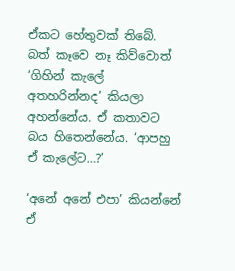ඒකට හේතුවක් තිබේ. බත් කෑවෙ නෑ කිව්වොත් ‘ගිහින් කැලේ අතහරින්නද’ කියලා අහන්නේය. ඒ කතාවට බය හිතෙන්නේය. ‘ආපහු ඒ කැලේට…?’

‘අනේ අනේ එපා’ කියන්නේ ඒ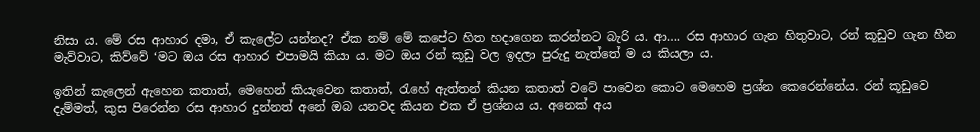නිසා ය. මේ රස ආහාර දමා, ඒ කැලේට යන්නද? ඒක නම් මේ කපේට හිත හදාගෙන කරන්නට බැරි ය. ආ…. රස ආහාර ගැන හිතුවාට, රන් කූඩුව ගැන හීන මැව්වාට, කිව්වේ ‘මට ඔය රස ආහාර එපාමයි කියා ය. මට ඔය රන් කූඩු වල ඉදලා පුරුදු නැත්තේ ම ය කියලා ය.

ඉතින් කැලෙන් ඇහෙන කතාත්, මෙහෙන් කියැවෙන කතාත්, රැහේ ඇත්තන් කියන කතාත් වටේ පාවෙන කොට මෙහෙම ප්‍රශ්න කෙරෙන්නේය. රන් කූඩුවෙ දැම්මත්, කුස පිරෙන්න රස ආහාර දුන්නත් අනේ ඔබ යනවද කියන එක ඒ ප්‍රශ්නය ය. අනෙක් අය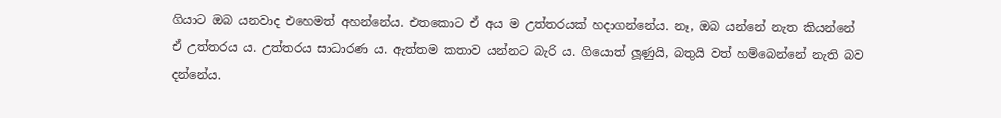ගියාට ඔබ යනවාද එහෙමත් අහන්නේය. එතකොට ඒ අය ම උත්තරයක් හදාගන්නේය. නෑ, ඔබ යන්නේ නැත කියන්නේ ඒ උත්තරය ය. උත්තරය සාධාරණ ය. ඇත්තම කතාව යන්නට බැරි ය. ගියොත් ලූණුයි, බතුයි වත් හම්බෙන්නේ නැති බව දන්නේය.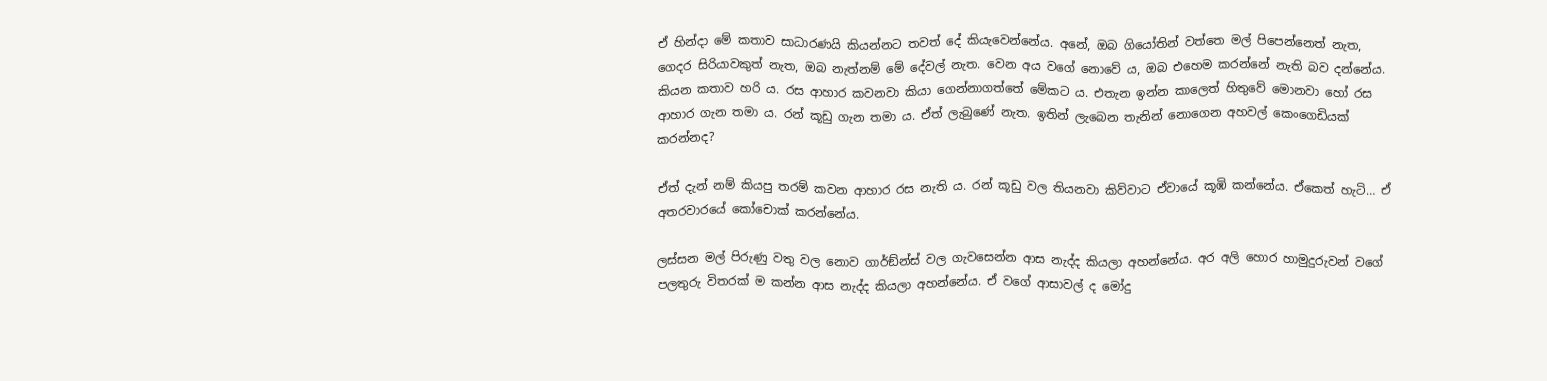ඒ හින්දා මේ කතාව සාධාරණයි කියන්නට තවත් දේ කියැවෙන්නේය. අනේ, ඔබ ගියෝතින් වත්තෙ මල් පිපෙන්නෙත් නැත, ගෙදර සිරියාවකුත් නැත, ඔබ නැත්නම් මේ දේවල් නැත. වෙන අය වගේ නොවේ ය, ඔබ එහෙම කරන්නේ නැති බව දන්නේය. කියන කතාව හරි ය. රස ආහාර කවනවා කියා ගෙන්නාගත්තේ මේකට ය. එතැන ඉන්න කාලෙත් හිතුවේ මොනවා හෝ රස ආහාර ගැන තමා ය. රන් කූඩු ගැන තමා ය. ඒත් ලැබුණේ නැත. ඉතින් ලැබෙන තැනින් නොගෙන අහවල් කෙංගෙඩියක් කරන්නද?

ඒත් දැන් නම් කියපු තරම් කවන ආහාර රස නැති ය. රන් කූඩු වල තියනවා කිව්වාට ඒවායේ කූඹි කන්නේය. ඒකෙත් හැටි… ඒ අතරවාරයේ කෝචොක් කරන්නේය.

ලස්සන මල් පිරුණු වතු වල නොව ගාර්ඞ්න්ස් වල ගැවසෙන්න ආස නැද්ද කියලා අහන්නේය. අර අලි හොර හාමුදුරුවන් වගේ පලතුරු විතරක් ම කන්න ආස නැද්ද කියලා අහන්නේය. ඒ වගේ ආසාවල් ද මෝදු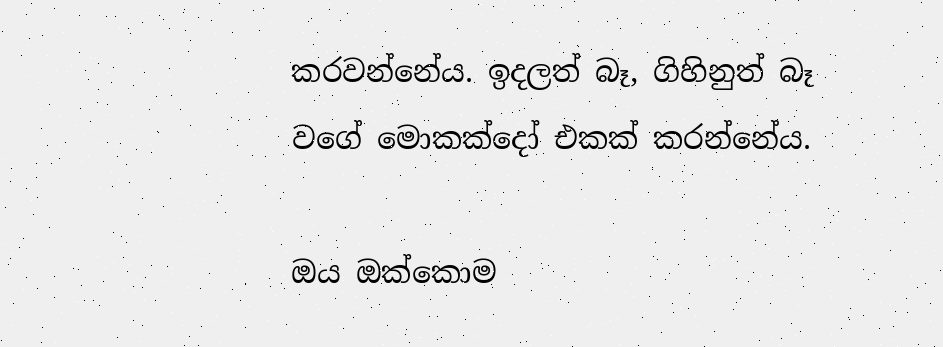කරවන්නේය. ඉදලත් බෑ, ගිහිනුත් බෑ වගේ මොකක්දෝ එකක් කරන්නේය.

ඔය ඔක්කොම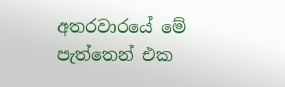අතරවාරයේ මේ පැත්තෙන් එක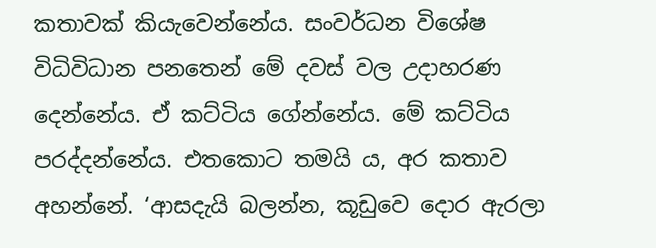කතාවක් කියැවෙන්නේය. සංවර්ධන විශේෂ විධිවිධාන පනතෙන් මේ දවස් වල උදාහරණ දෙන්නේය. ඒ කට්ටිය ගේන්නේය. මේ කට්ටිය පරද්දන්නේය. එතකොට තමයි ය, අර කතාව අහන්නේ. ‘ආසදැයි බලන්න, කූඩුවෙ දොර ඇරලා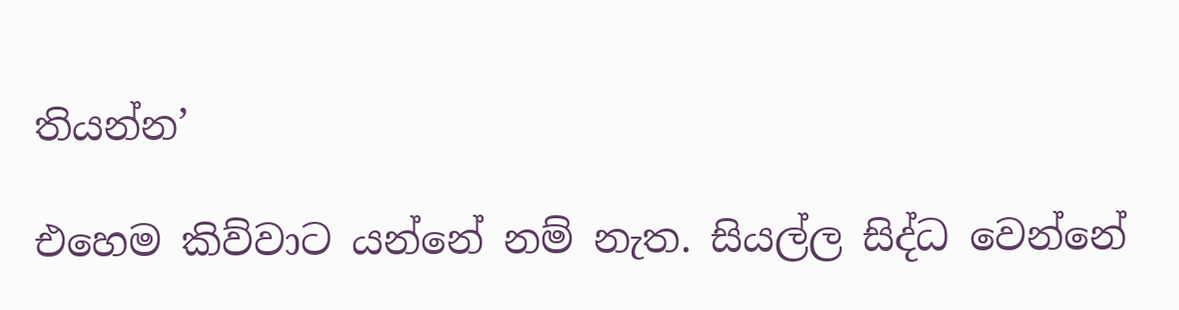තියන්න’

එහෙම කිව්වාට යන්නේ නම් නැත. සියල්ල සිද්ධ වෙන්නේ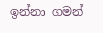ඉන්නා ගමන්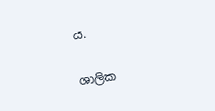ය.

ශාලික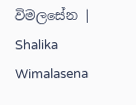විමලසේන | Shalika Wimalasena